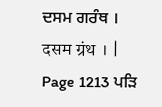ਦਸਮ ਗਰੰਥ । दसम ग्रंथ । |
Page 1213 ਪੜਿ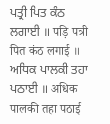ਪਤ੍ਰੀ ਪਿਤ ਕੰਠ ਲਗਾਈ ॥ पड़ि पत्री पित कंठ लगाई ॥ ਅਧਿਕ ਪਾਲਕੀ ਤਹਾ ਪਠਾਈ ॥ अधिक पालकी तहा पठाई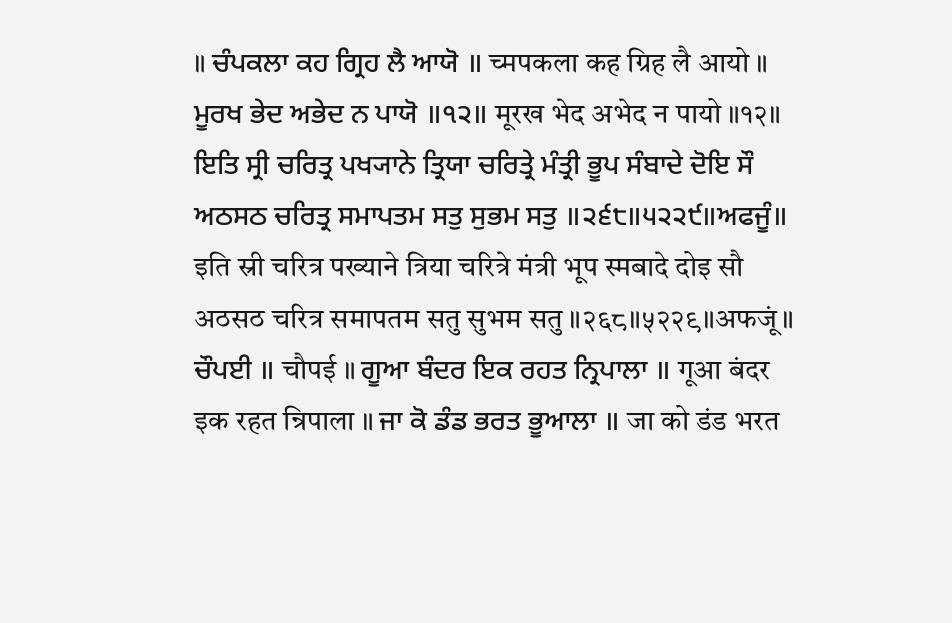॥ ਚੰਪਕਲਾ ਕਹ ਗ੍ਰਿਹ ਲੈ ਆਯੋ ॥ च्मपकला कह ग्रिह लै आयो ॥ ਮੂਰਖ ਭੇਦ ਅਭੇਦ ਨ ਪਾਯੋ ॥੧੨॥ मूरख भेद अभेद न पायो ॥१२॥ ਇਤਿ ਸ੍ਰੀ ਚਰਿਤ੍ਰ ਪਖ੍ਯਾਨੇ ਤ੍ਰਿਯਾ ਚਰਿਤ੍ਰੇ ਮੰਤ੍ਰੀ ਭੂਪ ਸੰਬਾਦੇ ਦੋਇ ਸੌ ਅਠਸਠ ਚਰਿਤ੍ਰ ਸਮਾਪਤਮ ਸਤੁ ਸੁਭਮ ਸਤੁ ॥੨੬੮॥੫੨੨੯॥ਅਫਜੂੰ॥ इति स्री चरित्र पख्याने त्रिया चरित्रे मंत्री भूप स्मबादे दोइ सौ अठसठ चरित्र समापतम सतु सुभम सतु ॥२६८॥५२२९॥अफजूं॥ ਚੌਪਈ ॥ चौपई ॥ ਗੂਆ ਬੰਦਰ ਇਕ ਰਹਤ ਨ੍ਰਿਪਾਲਾ ॥ गूआ बंदर इक रहत न्रिपाला ॥ ਜਾ ਕੋ ਡੰਡ ਭਰਤ ਭੂਆਲਾ ॥ जा को डंड भरत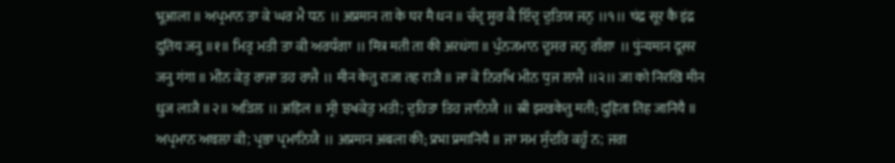भूआला ॥ ਅਪ੍ਰਮਾਨ ਤਾ ਕੇ ਘਰ ਮੈ ਧਨ ॥ अप्रमान ता के घर मै धन ॥ ਚੰਦ੍ਰ ਸੂਰ ਕੈ ਇੰਦ੍ਰ ਦੁਤਿਯ ਜਨੁ ॥੧॥ चंद्र सूर कै इंद्र दुतिय जनु ॥१॥ ਮਿਤ੍ਰ ਮਤੀ ਤਾ ਕੀ ਅਰਧੰਗਾ ॥ मित्र मती ता की अरधंगा ॥ ਪੁੰਨ੍ਯਮਾਨ ਦੂਸਰ ਜਨੁ ਗੰਗਾ ॥ पुंन्यमान दूसर जनु गंगा ॥ ਮੀਨ ਕੇਤੁ ਰਾਜਾ ਤਹ ਰਾਜੈ ॥ मीन केतु राजा तह राजै ॥ ਜਾ ਕੋ ਨਿਰਖਿ ਮੀਨ ਧੁਜ ਲਾਜੈ ॥੨॥ जा को निरखि मीन धुज लाजै ॥२॥ ਅੜਿਲ ॥ अड़िल ॥ ਸ੍ਰੀ ਝਖਕੇਤੁ ਮਤੀ; ਦੁਹਿਤਾ ਤਿਹ ਜਾਨਿਯੈ ॥ स्री झखकेतु मती; दुहिता तिह जानियै ॥ ਅਪ੍ਰਮਾਨ ਅਬਲਾ ਕੀ; ਪ੍ਰਭਾ ਪ੍ਰਮਾਨਿਯੈ ॥ अप्रमान अबला की; प्रभा प्रमानियै ॥ ਜਾ ਸਮ ਸੁੰਦਰਿ ਕਹੂੰ ਨ; ਜਗ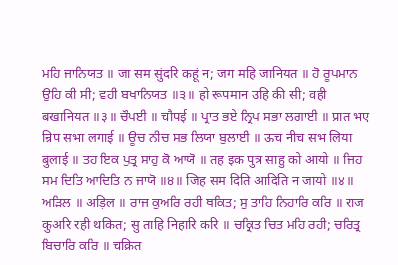ਮਹਿ ਜਾਨਿਯਤ ॥ जा सम सुंदरि कहूं न; जग महि जानियत ॥ ਹੋ ਰੂਪਮਾਨ ਉਹਿ ਕੀ ਸੀ; ਵਹੀ ਬਖਾਨਿਯਤ ॥੩॥ हो रूपमान उहि की सी; वही बखानियत ॥३॥ ਚੌਪਈ ॥ चौपई ॥ ਪ੍ਰਾਤ ਭਏ ਨ੍ਰਿਪ ਸਭਾ ਲਗਾਈ ॥ प्रात भए न्रिप सभा लगाई ॥ ਊਚ ਨੀਚ ਸਭ ਲਿਯਾ ਬੁਲਾਈ ॥ ऊच नीच सभ लिया बुलाई ॥ ਤਹ ਇਕ ਪੁਤ੍ਰ ਸਾਹੁ ਕੋ ਆਯੋ ॥ तह इक पुत्र साहु को आयो ॥ ਜਿਹ ਸਮ ਦਿਤਿ ਆਦਿਤਿ ਨ ਜਾਯੋ ॥੪॥ जिह सम दिति आदिति न जायो ॥४॥ ਅੜਿਲ ॥ अड़िल ॥ ਰਾਜ ਕੁਅਰਿ ਰਹੀ ਥਕਿਤ; ਸੁ ਤਾਹਿ ਨਿਹਾਰਿ ਕਰਿ ॥ राज कुअरि रही थकित; सु ताहि निहारि करि ॥ ਚਕ੍ਰਿਤ ਚਿਤ ਮਹਿ ਰਹੀ; ਚਰਿਤ੍ਰ ਬਿਚਾਰਿ ਕਰਿ ॥ चक्रित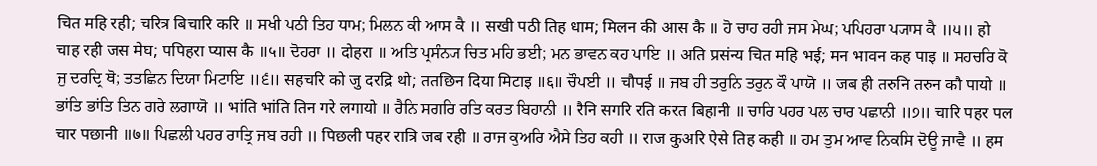चित महि रही; चरित्र बिचारि करि ॥ ਸਖੀ ਪਠੀ ਤਿਹ ਧਾਮ; ਮਿਲਨ ਕੀ ਆਸ ਕੈ ॥ सखी पठी तिह धाम; मिलन की आस कै ॥ ਹੋ ਚਾਹ ਰਹੀ ਜਸ ਮੇਘ; ਪਪਿਹਰਾ ਪ੍ਯਾਸ ਕੈ ॥੫॥ हो चाह रही जस मेघ; पपिहरा प्यास कै ॥५॥ ਦੋਹਰਾ ॥ दोहरा ॥ ਅਤਿ ਪ੍ਰਸੰਨ੍ਯ ਚਿਤ ਮਹਿ ਭਈ; ਮਨ ਭਾਵਨ ਕਹ ਪਾਇ ॥ अति प्रसंन्य चित महि भई; मन भावन कह पाइ ॥ ਸਹਚਰਿ ਕੋ ਜੁ ਦਰਦ੍ਰਿ ਥੋ; ਤਤਛਿਨ ਦਿਯਾ ਮਿਟਾਇ ॥੬॥ सहचरि को जु दरद्रि थो; ततछिन दिया मिटाइ ॥६॥ ਚੌਪਈ ॥ चौपई ॥ ਜਬ ਹੀ ਤਰੁਨਿ ਤਰੁਨ ਕੌ ਪਾਯੋ ॥ जब ही तरुनि तरुन कौ पायो ॥ ਭਾਂਤਿ ਭਾਂਤਿ ਤਿਨ ਗਰੇ ਲਗਾਯੋ ॥ भांति भांति तिन गरे लगायो ॥ ਰੈਨਿ ਸਗਰਿ ਰਤਿ ਕਰਤ ਬਿਹਾਨੀ ॥ रैनि सगरि रति करत बिहानी ॥ ਚਾਰਿ ਪਹਰ ਪਲ ਚਾਰ ਪਛਾਨੀ ॥੭॥ चारि पहर पल चार पछानी ॥७॥ ਪਿਛਲੀ ਪਹਰ ਰਾਤ੍ਰਿ ਜਬ ਰਹੀ ॥ पिछली पहर रात्रि जब रही ॥ ਰਾਜ ਕੁਅਰਿ ਐਸੇ ਤਿਹ ਕਹੀ ॥ राज कुअरि ऐसे तिह कही ॥ ਹਮ ਤੁਮ ਆਵ ਨਿਕਸਿ ਦੋਊ ਜਾਵੈ ॥ हम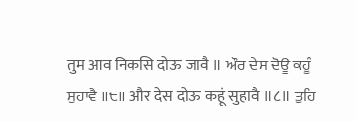तुम आव निकसि दोऊ जावै ॥ ਔਰ ਦੇਸ ਦੋਊ ਕਹੂੰ ਸੁਹਾਵੈ ॥੮॥ और देस दोऊ कहूं सुहावै ॥८॥ ਤੁਹਿ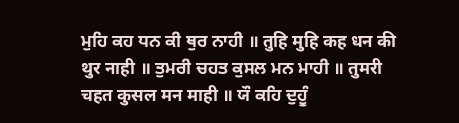ਮੁਹਿ ਕਹ ਧਨ ਕੀ ਥੁਰ ਨਾਹੀ ॥ तुहि मुहि कह धन की थुर नाही ॥ ਤੁਮਰੀ ਚਹਤ ਕੁਸਲ ਮਨ ਮਾਹੀ ॥ तुमरी चहत कुसल मन माही ॥ ਯੌ ਕਹਿ ਦੁਹੂੰ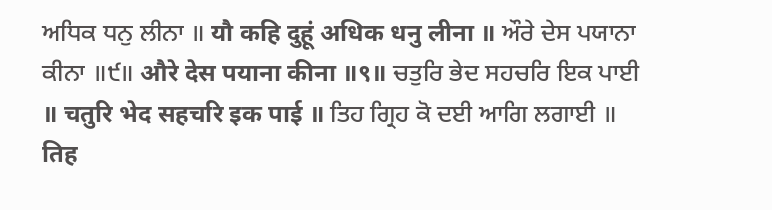ਅਧਿਕ ਧਨੁ ਲੀਨਾ ॥ यौ कहि दुहूं अधिक धनु लीना ॥ ਔਰੇ ਦੇਸ ਪਯਾਨਾ ਕੀਨਾ ॥੯॥ औरे देस पयाना कीना ॥९॥ ਚਤੁਰਿ ਭੇਦ ਸਹਚਰਿ ਇਕ ਪਾਈ ॥ चतुरि भेद सहचरि इक पाई ॥ ਤਿਹ ਗ੍ਰਿਹ ਕੋ ਦਈ ਆਗਿ ਲਗਾਈ ॥ तिह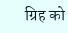ग्रिह को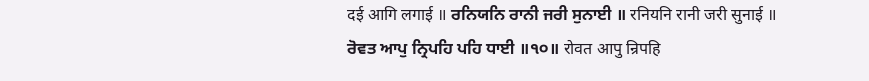दई आगि लगाई ॥ ਰਨਿਯਨਿ ਰਾਨੀ ਜਰੀ ਸੁਨਾਈ ॥ रनियनि रानी जरी सुनाई ॥ ਰੋਵਤ ਆਪੁ ਨ੍ਰਿਪਹਿ ਪਹਿ ਧਾਈ ॥੧੦॥ रोवत आपु न्रिपहि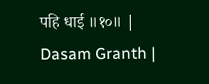पहि धाई ॥१०॥ |
Dasam Granth |